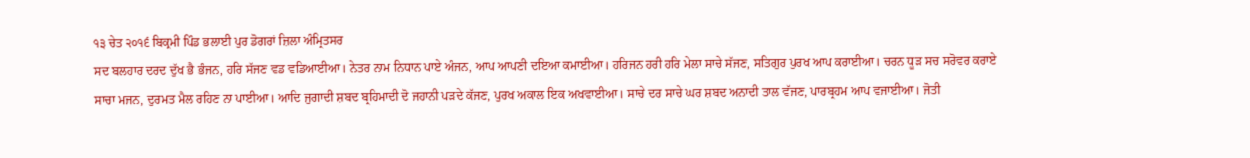੧੩ ਚੇਤ ੨੦੧੬ ਬਿਕ੍ਰਮੀ ਪਿੰਡ ਭਲਾਈ ਪੁਰ ਡੋਗਰਾਂ ਜ਼ਿਲਾ ਅੰਮ੍ਰਿਤਸਰ
ਸਦ ਬਲਹਾਰ ਦਰਦ ਦੁੱਖ ਭੈ ਭੰਜਨ, ਹਰਿ ਸੱਜਣ ਵਡ ਵਡਿਆਈਆ। ਨੇਤਰ ਨਾਮ ਨਿਧਾਨ ਪਾਏ ਅੰਜਨ, ਆਪ ਆਪਣੀ ਦਇਆ ਕਮਾਈਆ। ਹਰਿਜਨ ਹਰੀ ਹਰਿ ਮੇਲਾ ਸਾਚੇ ਸੱਜਣ, ਸਤਿਗੁਰ ਪੁਰਖ ਆਪ ਕਰਾਈਆ। ਚਰਨ ਧੂੜ ਸਚ ਸਰੋਵਰ ਕਰਾਏ ਸਾਚਾ ਮਜਨ, ਦੁਰਮਤ ਮੈਲ ਰਹਿਣ ਨਾ ਪਾਈਆ। ਆਦਿ ਜੁਗਾਦੀ ਸ਼ਬਦ ਬ੍ਰਹਿਮਾਦੀ ਦੋ ਜਹਾਨੀ ਪੜਦੇ ਕੱਜਣ, ਪੁਰਖ ਅਕਾਲ ਇਕ ਅਖਵਾਈਆ। ਸਾਚੇ ਦਰ ਸਾਚੇ ਘਰ ਸ਼ਬਦ ਅਨਾਦੀ ਤਾਲ ਵੱਜਣ, ਪਾਰਬ੍ਰਹਮ ਆਪ ਵਜਾਈਆ। ਜੋਤੀ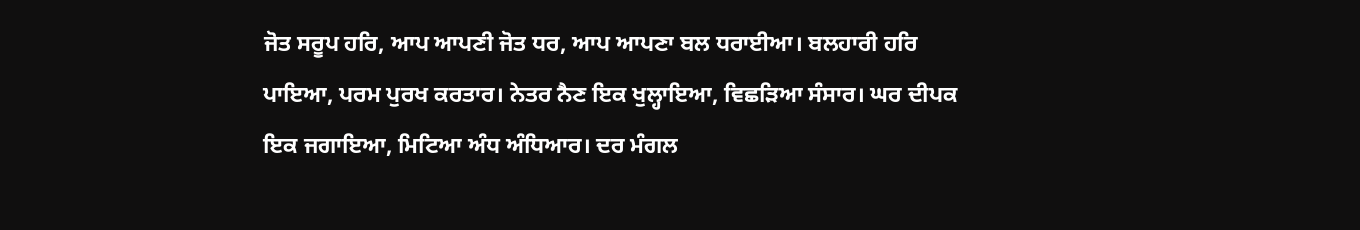ਜੋਤ ਸਰੂਪ ਹਰਿ, ਆਪ ਆਪਣੀ ਜੋਤ ਧਰ, ਆਪ ਆਪਣਾ ਬਲ ਧਰਾਈਆ। ਬਲਹਾਰੀ ਹਰਿ ਪਾਇਆ, ਪਰਮ ਪੁਰਖ ਕਰਤਾਰ। ਨੇਤਰ ਨੈਣ ਇਕ ਖੁਲ੍ਹਾਇਆ, ਵਿਛੜਿਆ ਸੰਸਾਰ। ਘਰ ਦੀਪਕ ਇਕ ਜਗਾਇਆ, ਮਿਟਿਆ ਅੰਧ ਅੰਧਿਆਰ। ਦਰ ਮੰਗਲ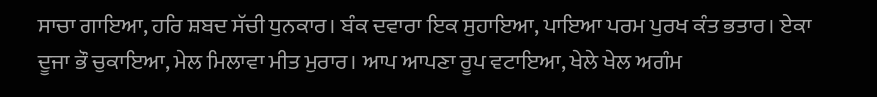ਸਾਚਾ ਗਾਇਆ, ਹਰਿ ਸ਼ਬਦ ਸੱਚੀ ਧੁਨਕਾਰ। ਬੰਕ ਦਵਾਰਾ ਇਕ ਸੁਹਾਇਆ, ਪਾਇਆ ਪਰਮ ਪੁਰਖ ਕੰਤ ਭਤਾਰ। ਏਕਾ ਦੂਜਾ ਭੌ ਚੁਕਾਇਆ, ਮੇਲ ਮਿਲਾਵਾ ਮੀਤ ਮੁਰਾਰ। ਆਪ ਆਪਣਾ ਰੂਪ ਵਟਾਇਆ, ਖੇਲੇ ਖੇਲ ਅਗੰਮ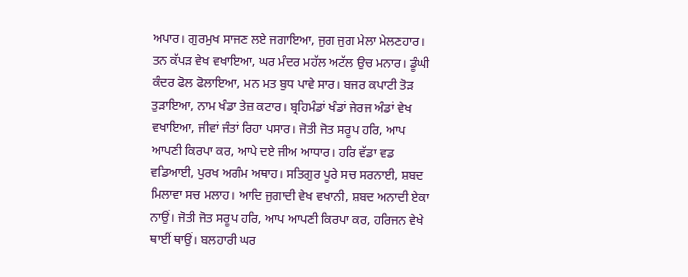ਅਪਾਰ। ਗੁਰਮੁਖ ਸਾਜਣ ਲਏ ਜਗਾਇਆ, ਜੁਗ ਜੁਗ ਮੇਲਾ ਮੇਲਣਹਾਰ। ਤਨ ਕੱਪੜ ਵੇਖ ਵਖਾਇਆ, ਘਰ ਮੰਦਰ ਮਹੱਲ ਅਟੱਲ ਉਚ ਮਨਾਰ। ਡੂੰਘੀ ਕੰਦਰ ਫੋਲ ਫੋਲਾਇਆ, ਮਨ ਮਤ ਬੁਧ ਪਾਵੇ ਸਾਰ। ਬਜਰ ਕਪਾਟੀ ਤੋੜ ਤੁੜਾਇਆ, ਨਾਮ ਖੰਡਾ ਤੇਜ਼ ਕਟਾਰ। ਬ੍ਰਹਿਮੰਡਾਂ ਖੰਡਾਂ ਜੇਰਜ ਅੰਡਾਂ ਵੇਖ ਵਖਾਇਆ, ਜੀਵਾਂ ਜੰਤਾਂ ਰਿਹਾ ਪਸਾਰ। ਜੋਤੀ ਜੋਤ ਸਰੂਪ ਹਰਿ, ਆਪ ਆਪਣੀ ਕਿਰਪਾ ਕਰ, ਆਪੇ ਦਏ ਜੀਅ ਆਧਾਰ। ਹਰਿ ਵੱਡਾ ਵਡ ਵਡਿਆਈ, ਪੁਰਖ ਅਗੰਮ ਅਥਾਹ। ਸਤਿਗੁਰ ਪੂਰੇ ਸਚ ਸਰਨਾਈ, ਸ਼ਬਦ ਮਿਲਾਵਾ ਸਚ ਮਲਾਹ। ਆਦਿ ਜੁਗਾਦੀ ਵੇਖ ਵਖਾਨੀ, ਸ਼ਬਦ ਅਨਾਦੀ ਏਕਾ ਨਾਉਂ। ਜੋਤੀ ਜੋਤ ਸਰੂਪ ਹਰਿ, ਆਪ ਆਪਣੀ ਕਿਰਪਾ ਕਰ, ਹਰਿਜਨ ਵੇਖੇ ਥਾਈਂ ਥਾਉਂ। ਬਲਹਾਰੀ ਘਰ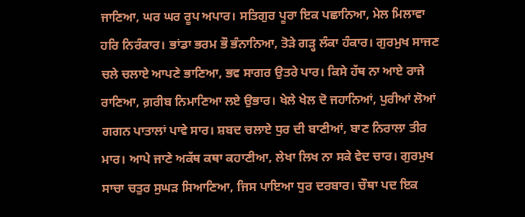ਜਾਣਿਆ, ਘਰ ਘਰ ਰੂਪ ਅਪਾਰ। ਸਤਿਗੁਰ ਪੂਰਾ ਇਕ ਪਛਾਨਿਆ, ਮੇਲ ਮਿਲਾਵਾ ਹਰਿ ਨਿਰੰਕਾਰ। ਭਾਂਡਾ ਭਰਮ ਭੌ ਭੰਨਾਨਿਆ, ਤੋੜੇ ਗੜ੍ਹ ਲੰਕਾ ਹੰਕਾਰ। ਗੁਰਮੁਖ ਸਾਜਣ ਚਲੇ ਚਲਾਏ ਆਪਣੇ ਭਾਣਿਆ, ਭਵ ਸਾਗਰ ਉਤਰੇ ਪਾਰ। ਕਿਸੇ ਹੱਥ ਨਾ ਆਏ ਰਾਜੇ ਰਾਣਿਆ, ਗ਼ਰੀਬ ਨਿਮਾਣਿਆ ਲਏ ਉਭਾਰ। ਖੇਲੇ ਖੇਲ ਦੋ ਜਹਾਨਿਆਂ, ਪੁਰੀਆਂ ਲੋਆਂ ਗਗਨ ਪਾਤਾਲਾਂ ਪਾਵੇ ਸਾਰ। ਸ਼ਬਦ ਚਲਾਏ ਧੁਰ ਦੀ ਬਾਣੀਆਂ, ਬਾਣ ਨਿਰਾਲਾ ਤੀਰ ਮਾਰ। ਆਪੇ ਜਾਣੇ ਅਕੱਥ ਕਥਾ ਕਹਾਣੀਆ, ਲੇਖਾ ਲਿਖ ਨਾ ਸਕੇ ਵੇਦ ਚਾਰ। ਗੁਰਮੁਖ ਸਾਚਾ ਚਤੁਰ ਸੁਘੜ ਸਿਆਣਿਆ, ਜਿਸ ਪਾਇਆ ਧੁਰ ਦਰਬਾਰ। ਚੌਥਾ ਪਦ ਇਕ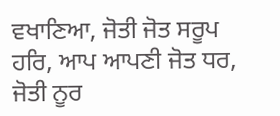ਵਖਾਣਿਆ, ਜੋਤੀ ਜੋਤ ਸਰੂਪ ਹਰਿ, ਆਪ ਆਪਣੀ ਜੋਤ ਧਰ, ਜੋਤੀ ਨੂਰ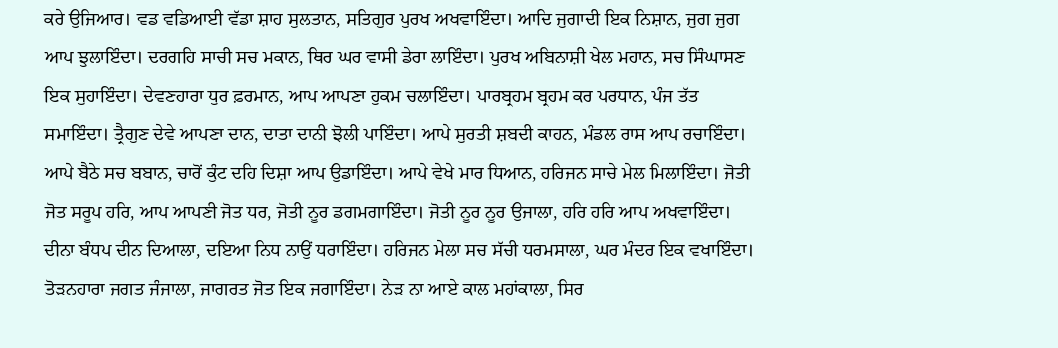ਕਰੇ ਉਜਿਆਰ। ਵਡ ਵਡਿਆਈ ਵੱਡਾ ਸ਼ਾਹ ਸੁਲਤਾਨ, ਸਤਿਗੁਰ ਪੁਰਖ ਅਖਵਾਇੰਦਾ। ਆਦਿ ਜੁਗਾਦੀ ਇਕ ਨਿਸ਼ਾਨ, ਜੁਗ ਜੁਗ ਆਪ ਝੁਲਾਇੰਦਾ। ਦਰਗਹਿ ਸਾਚੀ ਸਚ ਮਕਾਨ, ਥਿਰ ਘਰ ਵਾਸੀ ਡੇਰਾ ਲਾਇੰਦਾ। ਪੁਰਖ ਅਬਿਨਾਸ਼ੀ ਖੇਲ ਮਹਾਨ, ਸਚ ਸਿੰਘਾਸਣ ਇਕ ਸੁਹਾਇੰਦਾ। ਦੇਵਣਹਾਰਾ ਧੁਰ ਫ਼ਰਮਾਨ, ਆਪ ਆਪਣਾ ਹੁਕਮ ਚਲਾਇੰਦਾ। ਪਾਰਬ੍ਰਹਮ ਬ੍ਰਹਮ ਕਰ ਪਰਧਾਨ, ਪੰਜ ਤੱਤ ਸਮਾਇੰਦਾ। ਤ੍ਰੈਗੁਣ ਦੇਵੇ ਆਪਣਾ ਦਾਨ, ਦਾਤਾ ਦਾਨੀ ਝੋਲੀ ਪਾਇੰਦਾ। ਆਪੇ ਸੁਰਤੀ ਸ਼ਬਦੀ ਕਾਹਨ, ਮੰਡਲ ਰਾਸ ਆਪ ਰਚਾਇੰਦਾ। ਆਪੇ ਬੈਠੇ ਸਚ ਬਬਾਨ, ਚਾਰੋਂ ਕੁੰਟ ਦਹਿ ਦਿਸ਼ਾ ਆਪ ਉਡਾਇੰਦਾ। ਆਪੇ ਵੇਖੇ ਮਾਰ ਧਿਆਨ, ਹਰਿਜਨ ਸਾਚੇ ਮੇਲ ਮਿਲਾਇੰਦਾ। ਜੋਤੀ ਜੋਤ ਸਰੂਪ ਹਰਿ, ਆਪ ਆਪਣੀ ਜੋਤ ਧਰ, ਜੋਤੀ ਨੂਰ ਡਗਮਗਾਇੰਦਾ। ਜੋਤੀ ਨੂਰ ਨੂਰ ਉਜਾਲਾ, ਹਰਿ ਹਰਿ ਆਪ ਅਖਵਾਇੰਦਾ। ਦੀਨਾ ਬੰਧਪ ਦੀਨ ਦਿਆਲਾ, ਦਇਆ ਨਿਧ ਨਾਉਂ ਧਰਾਇੰਦਾ। ਹਰਿਜਨ ਮੇਲਾ ਸਚ ਸੱਚੀ ਧਰਮਸਾਲਾ, ਘਰ ਮੰਦਰ ਇਕ ਵਖਾਇੰਦਾ। ਤੋੜਨਹਾਰਾ ਜਗਤ ਜੰਜਾਲਾ, ਜਾਗਰਤ ਜੋਤ ਇਕ ਜਗਾਇੰਦਾ। ਨੇੜ ਨਾ ਆਏ ਕਾਲ ਮਹਾਂਕਾਲਾ, ਸਿਰ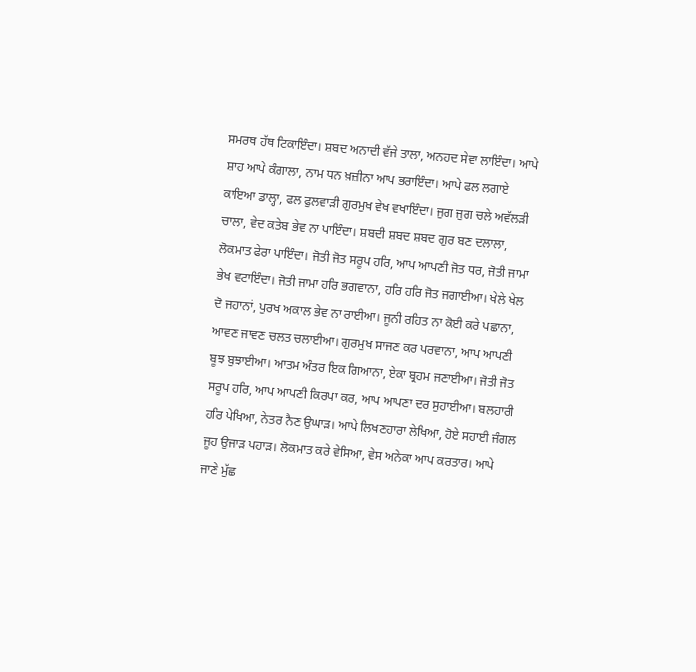ਸਮਰਥ ਹੱਥ ਟਿਕਾਇੰਦਾ। ਸ਼ਬਦ ਅਨਾਦੀ ਵੱਜੇ ਤਾਲਾ, ਅਨਹਦ ਸੇਵਾ ਲਾਇੰਦਾ। ਆਪੇ ਸ਼ਾਹ ਆਪੇ ਕੰਗਾਲਾ, ਨਾਮ ਧਨ ਖ਼ਜ਼ੀਨਾ ਆਪ ਭਰਾਇੰਦਾ। ਆਪੇ ਫਲ ਲਗਾਏ ਕਾਇਆ ਡਾਲ੍ਹਾ, ਫਲ ਫੁਲਵਾੜੀ ਗੁਰਮੁਖ ਵੇਖ ਵਖਾਇੰਦਾ। ਜੁਗ ਜੁਗ ਚਲੇ ਅਵੱਲੜੀ ਚਾਲਾ, ਵੇਦ ਕਤੇਬ ਭੇਵ ਨਾ ਪਾਇੰਦਾ। ਸ਼ਬਦੀ ਸ਼ਬਦ ਸ਼ਬਦ ਗੁਰ ਬਣ ਦਲਾਲਾ, ਲੋਕਮਾਤ ਫੇਰਾ ਪਾਇੰਦਾ। ਜੋਤੀ ਜੋਤ ਸਰੂਪ ਹਰਿ, ਆਪ ਆਪਣੀ ਜੋਤ ਧਰ, ਜੋਤੀ ਜਾਮਾ ਭੇਖ ਵਟਾਇੰਦਾ। ਜੋਤੀ ਜਾਮਾ ਹਰਿ ਭਗਵਾਨਾ, ਹਰਿ ਹਰਿ ਜੋਤ ਜਗਾਈਆ। ਖੇਲੇ ਖੇਲ ਦੋ ਜਹਾਨਾਂ, ਪੁਰਖ ਅਕਾਲ ਭੇਵ ਨਾ ਰਾਈਆ। ਜੂਨੀ ਰਹਿਤ ਨਾ ਕੋਈ ਕਰੇ ਪਛਾਨਾ, ਆਵਣ ਜਾਵਣ ਚਲਤ ਚਲਾਈਆ। ਗੁਰਮੁਖ ਸਾਜਣ ਕਰ ਪਰਵਾਨਾ, ਆਪ ਆਪਣੀ ਬੂਝ ਬੁਝਾਈਆ। ਆਤਮ ਅੰਤਰ ਇਕ ਗਿਆਨਾ, ਏਕਾ ਬ੍ਰਹਮ ਜਣਾਈਆ। ਜੋਤੀ ਜੋਤ ਸਰੂਪ ਹਰਿ, ਆਪ ਆਪਣੀ ਕਿਰਪਾ ਕਰ, ਆਪ ਆਪਣਾ ਦਰ ਸੁਹਾਈਆ। ਬਲਹਾਰੀ ਹਰਿ ਪੇਖਿਆ, ਨੇਤਰ ਨੈਣ ਉਘਾੜ। ਆਪੇ ਲਿਖਣਹਾਰਾ ਲੇਖਿਆ, ਹੋਏ ਸਹਾਈ ਜੰਗਲ ਜੂਹ ਉਜਾੜ ਪਹਾੜ। ਲੋਕਮਾਤ ਕਰੇ ਵੇਸਿਆ, ਵੇਸ ਅਨੇਕਾ ਆਪ ਕਰਤਾਰ। ਆਪੇ ਜਾਣੇ ਮੁੱਛ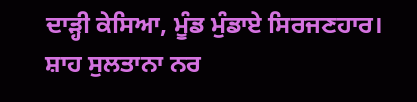ਦਾੜ੍ਹੀ ਕੇਸਿਆ, ਮੂੰਡ ਮੁੰਡਾਏ ਸਿਰਜਣਹਾਰ। ਸ਼ਾਹ ਸੁਲਤਾਨਾ ਨਰ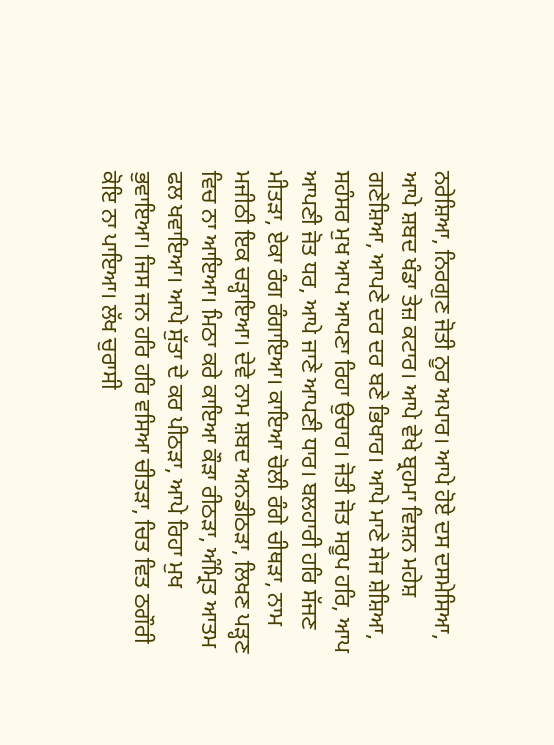ਨਰੇਸ਼ਿਆ, ਨਿਰਗੁਣ ਜੋਤੀ ਨੂਰ ਅਪਾਰ। ਆਪੇ ਹੋਏ ਦਸ ਦਸਮੇਸਿਆ, ਆਪੇ ਸ਼ਬਦ ਖੰਡਾ ਤੇਜ਼ ਕਟਾਰ। ਆਪੇ ਵੇਖੇ ਬ੍ਰਹਮਾ ਵਿਸ਼ਨ ਮਹੇਸ਼ ਗਣੇਸ਼ਿਆ, ਆਪਣੇ ਦਰ ਦਰ ਬਣੇ ਭਿਖਾਰ। ਆਪੇ ਮਾਣੇ ਸੇਜ ਸ਼ੇਸ਼ਿਆ, ਸਹੰਸਰ ਮੁਖ ਆਪ ਆਪਣਾ ਰਿਹਾ ਉਚਾਰ। ਜੋਤੀ ਜੋਤ ਸਰੂਪ ਹਰਿ, ਆਪ ਆਪਣੀ ਜੋਤ ਧਰ, ਆਪੇ ਜਾਣੇ ਆਪਣੀ ਧਾਰ। ਬਲਹਾਰੀ ਹਰਿ ਸੱਜਣ ਮੀਤੜਾ, ਏਕਾ ਰੰਗ ਰੰਗਾਇਆ। ਕਾਇਆ ਚੋਲੀ ਰੰਗੇ ਚੀਥੜਾ, ਨਾਮ ਮਜੀਠੀ ਇਕ ਚੜ੍ਹਾਇਆ। ਦੇਵੇ ਨਾਮ ਸ਼ਬਦ ਅਨਡੀਠੜਾ, ਲਿਖਣ ਪੜ੍ਹਣ ਵਿਚ ਨਾ ਆਇਆ। ਮਿਠਾ ਕਰੇ ਕਾਇਆ ਕੌੜਾ ਰੀਠੜਾ, ਅੰਮ੍ਰਿਤ ਆਤਮ ਫਲ ਖਵਾਇਆ। ਆਪੇ ਸੁੱਤਾ ਦੇ ਕਰ ਪੀਠੜਾ, ਆਪੇ ਰਿਹਾ ਮੁਖ ਭੁਵਾਇਆ। ਜਿਸ ਜਨ ਹਰਿ ਹਰਿ ਵਸਿਆ ਚੀਤੜਾ, ਚਿਤ ਵਿਤ ਠਗੌਰੀ ਕੋਇ ਨਾ ਪਾਇਆ। ਲੱਖ ਚੁਰਾਸੀ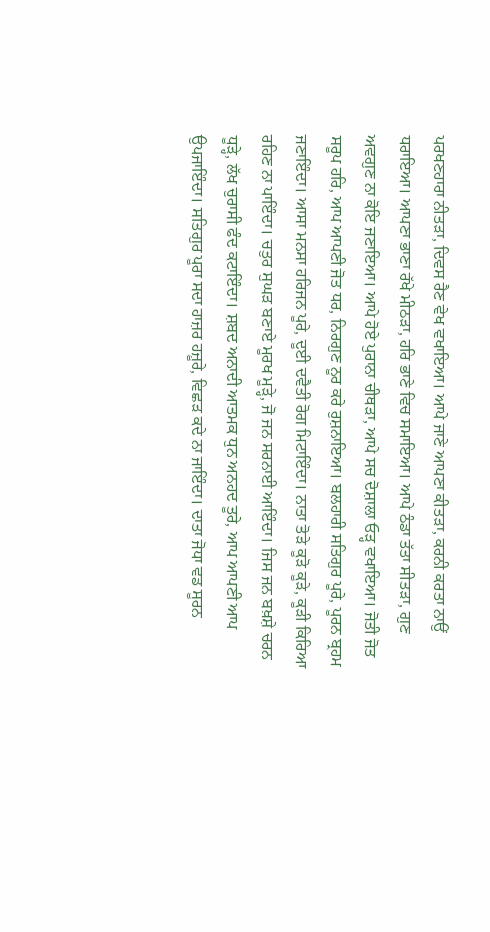ਪਰਖਣਹਾਰਾ ਨੀਤੜਾ, ਦਿਵਸ ਰੈਣ ਵੇਖ ਵਖਾਇਆ। ਆਪੇ ਜਾਣੇ ਆਪਣਾ ਕੀਤੜਾ, ਕਰਨੀ ਕਰਤਾ ਨਾਉਂ ਧਰਾਇਆ। ਆਪਣਾ ਭਾਣਾ ਰੱਖੇ ਮੀਠੜਾ, ਹਰਿ ਭਾਣੇ ਵਿਚ ਸਮਾਇਆ। ਆਪੇ ਠੰਡਾ ਤੱਤਾ ਸੀਤੜਾ, ਗੁਣ ਅਵਗੁਣ ਨਾ ਕੋਇ ਜਣਾਇਆ। ਆਪੇ ਹੋਏ ਪੁਰਾਨਾ ਚੀਥੜਾ, ਆਪੇ ਸਚ ਦੋਸ਼ਾਲਾ ਓੜ੍ਹ ਵਖਾਇਆ। ਜੋਤੀ ਜੋਤ ਸਰੂਪ ਹਰਿ, ਆਪ ਆਪਣੀ ਜੋਤ ਧਰ, ਨਿਰਗੁਣ ਨੂਰ ਕਰੇ ਰੁਸ਼ਨਾਇਆ। ਬਲਹਾਰੀ ਸਤਿਗੁਰ ਪੂਰੇ, ਪੂਰਨ ਬ੍ਰਹਮ ਜਣਾਇੰਦਾ। ਆਸਾ ਮਨਸਾ ਹਰਿਜਨ ਪੂਰੇ, ਦੂਈ ਦਵੈਤੀ ਰੋਗ ਮਿਟਾਇੰਦਾ। ਨਾਤਾ ਤੋੜੇ ਕੂੜੋ ਕੂੜੇ, ਕੂੜੀ ਕਿਰਿਆ ਰਹਿਣ ਨਾ ਪਾਇੰਦਾ। ਚਤੁਰ ਸੁਘੜ ਬਣਾਏ ਮੂਰਖ ਮੂੜ੍ਹੇ, ਜੋ ਜਨ ਸਰਨਾਈ ਆਇੰਦਾ। ਜਿਸ ਜਨ ਬਖ਼ਸ਼ੇ ਚਰਨ ਧੂੜ੍ਹੇ, ਲੱਖ ਚੁਰਾਸੀ ਫੰਦ ਕਟਾਇੰਦਾ। ਸ਼ਬਦ ਅਨਾਦੀ ਆਤਮਕ ਧੁਨ ਅਨਹਦ ਤੂਰੇ, ਆਪ ਆਪਣੀ ਆਪ ਉਪਜਾਇੰਦਾ। ਸਤਿਗੁਰ ਪੂਰਾ ਸਦਾ ਹਾਜ਼ਰ ਹਜ਼ੂਰੇ, ਵਿਛੜ ਕਦੇ ਨਾ ਜਾਇੰਦਾ। ਦਾਤਾ ਜੋਧਾ ਵਡ ਸੂਰਨ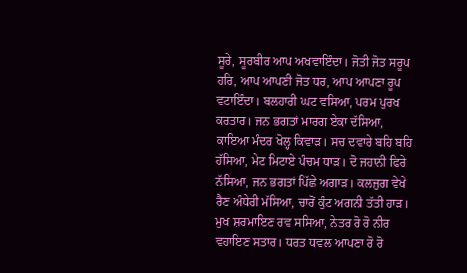ਸੂਰੇ, ਸੂਰਬੀਰ ਆਪ ਅਖਵਾਇੰਦਾ। ਜੋਤੀ ਜੋਤ ਸਰੂਪ ਹਰਿ, ਆਪ ਆਪਣੀ ਜੋਤ ਧਰ, ਆਪ ਆਪਣਾ ਰੂਪ ਵਟਾਇੰਦਾ। ਬਲਹਾਰੀ ਘਟ ਵਸਿਆ, ਪਰਮ ਪੁਰਖ ਕਰਤਾਰ। ਜਨ ਭਗਤਾਂ ਮਾਰਗ ਏਕਾ ਦੱਸਿਆ, ਕਾਇਆ ਮੰਦਰ ਖੋਲ੍ਹ ਕਿਵਾੜ। ਸਚ ਦਵਾਰੇ ਬਹਿ ਬਹਿ ਹੱਸਿਆ, ਮੇਟ ਮਿਟਾਏ ਪੰਚਮ ਧਾੜ। ਦੋ ਜਹਾਨੀ ਫਿਰੇ ਨੱਸਿਆ, ਜਨ ਭਗਤਾਂ ਪਿੱਛੇ ਅਗਾੜ। ਕਲਜੁਗ ਵੇਖੇ ਰੈਣ ਅੰਧੇਰੀ ਮੱਸਿਆ, ਚਾਰੋਂ ਕੁੰਟ ਅਗਨੀ ਤੱਤੀ ਹਾੜ। ਮੁਖ ਸ਼ਰਮਾਇਣ ਰਵ ਸਸਿਆ, ਨੇਤਰ ਰੋ ਰੋ ਨੀਰ ਵਹਾਇਣ ਸਤਾਰ। ਧਰਤ ਧਵਲ ਆਪਣਾ ਰੋ ਰੋ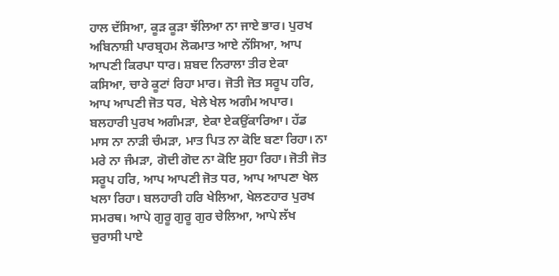ਹਾਲ ਦੱਸਿਆ, ਕੂੜ ਕੂੜਾ ਝੱਲਿਆ ਨਾ ਜਾਏ ਭਾਰ। ਪੁਰਖ ਅਬਿਨਾਸ਼ੀ ਪਾਰਬ੍ਰਹਮ ਲੋਕਮਾਤ ਆਏ ਨੱਸਿਆ, ਆਪ ਆਪਣੀ ਕਿਰਪਾ ਧਾਰ। ਸ਼ਬਦ ਨਿਰਾਲਾ ਤੀਰ ਏਕਾ ਕਸਿਆ, ਚਾਰੇ ਕੂਟਾਂ ਰਿਹਾ ਮਾਰ। ਜੋਤੀ ਜੋਤ ਸਰੂਪ ਹਰਿ, ਆਪ ਆਪਣੀ ਜੋਤ ਧਰ, ਖੇਲੇ ਖੇਲ ਅਗੰਮ ਅਪਾਰ। ਬਲਹਾਰੀ ਪੁਰਖ ਅਗੰਮੜਾ, ਏਕਾ ਏਕਉਂਕਾਰਿਆ। ਹੱਡ ਮਾਸ ਨਾ ਨਾੜੀ ਚੰਮੜਾ, ਮਾਤ ਪਿਤ ਨਾ ਕੋਇ ਬਣਾ ਰਿਹਾ। ਨਾ ਮਰੇ ਨਾ ਜੰਮੜਾ, ਗੋਦੀ ਗੋਦ ਨਾ ਕੋਇ ਸੁਹਾ ਰਿਹਾ। ਜੋਤੀ ਜੋਤ ਸਰੂਪ ਹਰਿ, ਆਪ ਆਪਣੀ ਜੋਤ ਧਰ, ਆਪ ਆਪਣਾ ਖੇਲ ਖਲਾ ਰਿਹਾ। ਬਲਹਾਰੀ ਹਰਿ ਖੇਲਿਆ, ਖੇਲਣਹਾਰ ਪੁਰਖ ਸਮਰਥ। ਆਪੇ ਗੁਰੂ ਗੁਰੂ ਗੁਰ ਚੇਲਿਆ, ਆਪੇ ਲੱਖ ਚੁਰਾਸੀ ਪਾਏ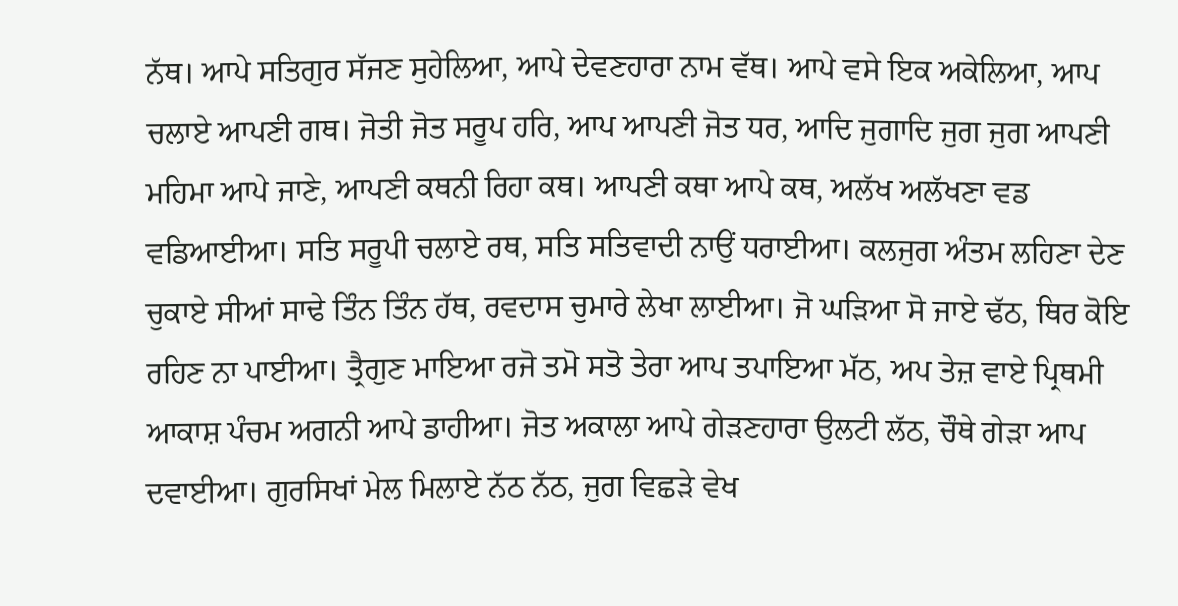ਨੱਥ। ਆਪੇ ਸਤਿਗੁਰ ਸੱਜਣ ਸੁਹੇਲਿਆ, ਆਪੇ ਦੇਵਣਹਾਰਾ ਨਾਮ ਵੱਥ। ਆਪੇ ਵਸੇ ਇਕ ਅਕੇਲਿਆ, ਆਪ ਚਲਾਏ ਆਪਣੀ ਗਥ। ਜੋਤੀ ਜੋਤ ਸਰੂਪ ਹਰਿ, ਆਪ ਆਪਣੀ ਜੋਤ ਧਰ, ਆਦਿ ਜੁਗਾਦਿ ਜੁਗ ਜੁਗ ਆਪਣੀ ਮਹਿਮਾ ਆਪੇ ਜਾਣੇ, ਆਪਣੀ ਕਥਨੀ ਰਿਹਾ ਕਥ। ਆਪਣੀ ਕਥਾ ਆਪੇ ਕਥ, ਅਲੱਖ ਅਲੱਖਣਾ ਵਡ ਵਡਿਆਈਆ। ਸਤਿ ਸਰੂਪੀ ਚਲਾਏ ਰਥ, ਸਤਿ ਸਤਿਵਾਦੀ ਨਾਉਂ ਧਰਾਈਆ। ਕਲਜੁਗ ਅੰਤਮ ਲਹਿਣਾ ਦੇਣ ਚੁਕਾਏ ਸੀਆਂ ਸਾਢੇ ਤਿੰਨ ਤਿੰਨ ਹੱਥ, ਰਵਦਾਸ ਚੁਮਾਰੇ ਲੇਖਾ ਲਾਈਆ। ਜੋ ਘੜਿਆ ਸੋ ਜਾਏ ਢੱਠ, ਥਿਰ ਕੋਇ ਰਹਿਣ ਨਾ ਪਾਈਆ। ਤ੍ਰੈਗੁਣ ਮਾਇਆ ਰਜੋ ਤਮੋ ਸਤੋ ਤੇਰਾ ਆਪ ਤਪਾਇਆ ਮੱਠ, ਅਪ ਤੇਜ਼ ਵਾਏ ਪ੍ਰਿਥਮੀ ਆਕਾਸ਼ ਪੰਚਮ ਅਗਨੀ ਆਪੇ ਡਾਹੀਆ। ਜੋਤ ਅਕਾਲਾ ਆਪੇ ਗੇੜਣਹਾਰਾ ਉਲਟੀ ਲੱਠ, ਚੌਥੇ ਗੇੜਾ ਆਪ ਦਵਾਈਆ। ਗੁਰਸਿਖਾਂ ਮੇਲ ਮਿਲਾਏ ਨੱਠ ਨੱਠ, ਜੁਗ ਵਿਛੜੇ ਵੇਖ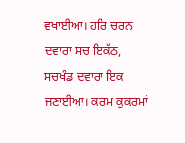ਵਖਾਈਆ। ਹਰਿ ਚਰਨ ਦਵਾਰਾ ਸਚ ਇਕੱਠ, ਸਚਖੰਡ ਦਵਾਰਾ ਇਕ ਜਣਾਈਆ। ਕਰਮ ਕੁਕਰਮਾਂ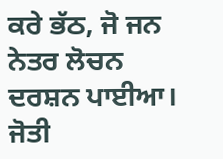ਕਰੇ ਭੱਠ, ਜੋ ਜਨ ਨੇਤਰ ਲੋਚਨ ਦਰਸ਼ਨ ਪਾਈਆ। ਜੋਤੀ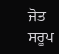ਜੋਤ ਸਰੂਪ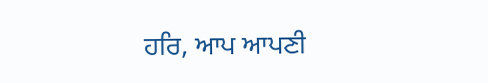ਹਰਿ, ਆਪ ਆਪਣੀ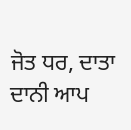ਜੋਤ ਧਰ, ਦਾਤਾ ਦਾਨੀ ਆਪ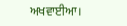ਅਖਵਾਈਆ।